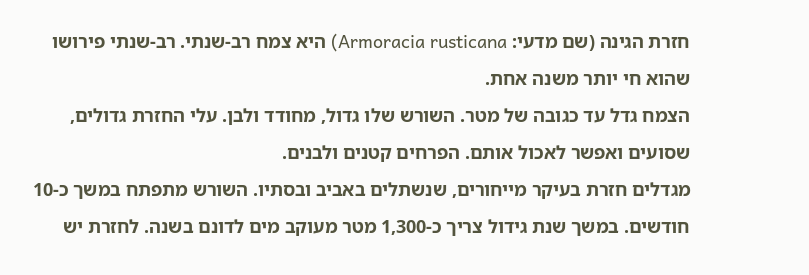חזרת הגינה (שם מדעי: Armoracia rusticana) היא צמח רב-שנתי. רב-שנתי פירושו שהוא חי יותר משנה אחת.
הצמח גדל עד כגובה של מטר. השורש שלו גדול, מחודד ולבן. עלי החזרת גדולים, שסועים ואפשר לאכול אותם. הפרחים קטנים ולבנים.
מגדלים חזרת בעיקר מייחורים, שנשתלים באביב ובסתיו. השורש מתפתח במשך כ-10 חודשים. במשך שנת גידול צריך כ-1,300 מטר מעוקב מים לדונם בשנה. לחזרת יש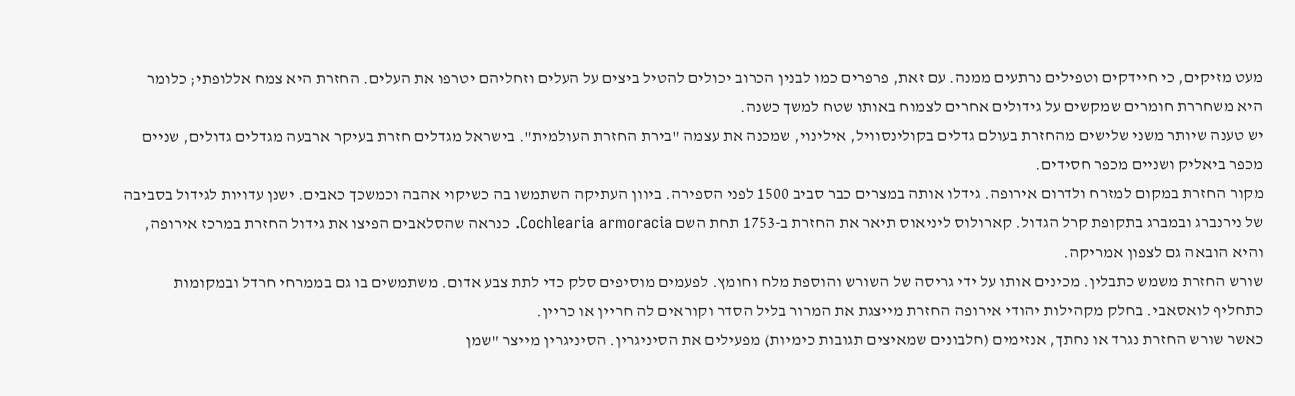מעט מזיקים, כי חיידקים וטפילים נרתעים ממנה. עם זאת, פרפרים כמו לבנין הכרוב יכולים להטיל ביצים על העלים וזחליהם יטרפו את העלים. החזרת היא צמח אללופתי; כלומר היא משחררת חומרים שמקשים על גידולים אחרים לצמוח באותו שטח למשך כשנה.
יש טענה שיותר משני שלישים מהחזרת בעולם גדלים בקולינסוויל, אילינוי, שמכנה את עצמה "בירת החזרת העולמית". בישראל מגדלים חזרת בעיקר ארבעה מגדלים גדולים, שניים מכפר ביאליק ושניים מכפר חסידים.
מקור החזרת במקום למזרח ולדרום אירופה. גידלו אותה במצרים כבר סביב 1500 לפני הספירה. ביוון העתיקה השתמשו בה כשיקוי אהבה וכמשכך כאבים. ישנן עדויות לגידול בסביבה של נירנברג ובמברג בתקופת קרל הגדול. קארולוס ליניאוס תיאר את החזרת ב-1753 תחת השם Cochlearia armoracia. כנראה שהסלאבים הפיצו את גידול החזרת במרכז אירופה, והיא הובאה גם לצפון אמריקה.
שורש החזרת משמש כתבלין. מכינים אותו על ידי גריסה של השורש והוספת מלח וחומץ. לפעמים מוסיפים סלק כדי לתת צבע אדום. משתמשים בו גם בממרחי חרדל ובמקומות כתחליף לואסאבי. בחלק מקהילות יהודי אירופה החזרת מייצגת את המרור בליל הסדר וקוראים לה חריין או כריין.
כאשר שורש החזרת נגרד או נחתך, אנזימים (חלבונים שמאיצים תגובות כימיות) מפעילים את הסיניגרין. הסיניגרין מייצר "שמן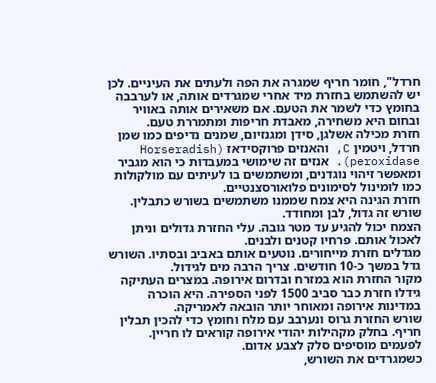חרדל", חומר חריף שמגרה את הפה ולעתים את העיניים. לכן יש להשתמש בחזרת מיד אחרי שמגרדים אותה, או לערבבה בחומץ כדי לשמר את הטעם. אם משאירים אותה באוויר ובחום היא משחירה, מאבדת חריפות ומתמררת טעם.
חזרת מכילה אשלגן, סידן ומגנזיום, שמנים נדיפים כמו שמן חרדל, ויטמין C, והאנזים פרוקסידאז (Horseradish peroxidase). אנזים זה שימושי במעבדות כי הוא מגביר ומאפשר זיהוי נוגדנים, ומשתמשים בו לעיתים עם מולקולות כמו לומינול לסימונים פלואורסצנטיים.
חזרת הגינה היא צמח שממנו משתמשים בשורש כתבלין. שורש זה גדול, לבן ומחודד.
הצמח יכול להגיע עד מטר גובה. עלי החזרת גדולים וניתן לאכול אותם. פרחיו קטנים ולבנים.
מגדלים חזרת מייחורים. נוטעים אותם באביב ובסתיו. השורש גדל במשך כ-10 חודשים. צריך הרבה מים לגידול.
מקור החזרת הוא במזרח ובדרום אירופה. במצרים העתיקה גידלו חזרת כבר סביב 1500 לפני הספירה. היא הוכרה במדינות אירופה ומאוחר יותר הובאה לאמריקה.
שורש החזרת גרוס ונערבב עם מלח וחומץ כדי להכין תבלין חריף. בחלק מקהילות יהודי אירופה קוראים לו חריין. לפעמים מוסיפים סלק לצבע אדום.
כשמגרדים את השורש,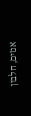אנזים, חלבון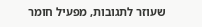שעוזר לתגובות, מפעיל חומר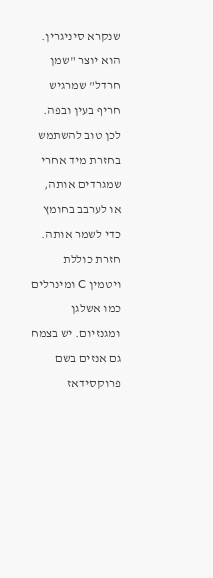שנקרא סיניגרין. הוא יוצר "שמן חרדל" שמרגיש חריף בעין ובפה. לכן טוב להשתמש בחזרת מיד אחרי שמגרדים אותה, או לערבב בחומץ כדי לשמר אותה.
חזרת כוללת ויטמין C ומינרלים כמו אשלגן ומגנזיום. יש בצמח גם אנזים בשם פרוקסידאז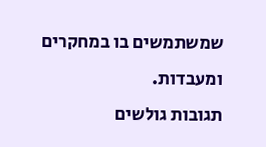שמשתמשים בו במחקרים ומעבדות.
תגובות גולשים